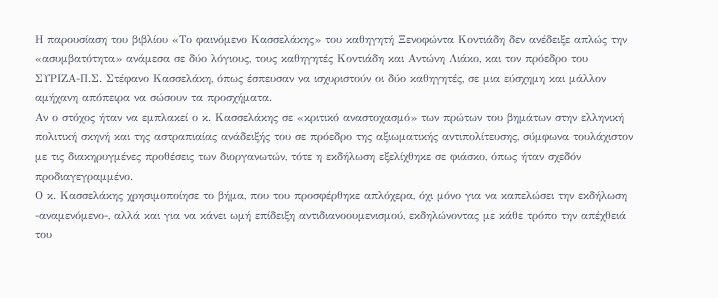Η παρουσίαση του βιβλίου «Το φαινόμενο Κασσελάκης» του καθηγητή Ξενοφώντα Κοντιάδη δεν ανέδειξε απλώς την «ασυμβατότητα» ανάμεσα σε δύο λόγιους, τους καθηγητές Κοντιάδη και Αντώνη Λιάκο, και τον πρόεδρο του ΣΥΡΙΖΑ-Π.Σ. Στέφανο Κασσελάκη, όπως έσπευσαν να ισχυριστούν οι δύο καθηγητές, σε μια εύσχημη και μάλλον αμήχανη απόπειρα να σώσουν τα προσχήματα.
Αν ο στόχος ήταν να εμπλακεί ο κ. Κασσελάκης σε «κριτικό αναστοχασμό» των πρώτων του βημάτων στην ελληνική πολιτική σκηνή και της αστραπιαίας ανάδειξής του σε πρόεδρο της αξιωματικής αντιπολίτευσης, σύμφωνα τουλάχιστον με τις διακηρυγμένες προθέσεις των διοργανωτών, τότε η εκδήλωση εξελίχθηκε σε φιάσκο, όπως ήταν σχεδόν προδιαγεγραμμένο.
Ο κ. Κασσελάκης χρησιμοποίησε το βήμα, που του προσφέρθηκε απλόχερα, όχι μόνο για να καπελώσει την εκδήλωση -αναμενόμενο-, αλλά και για να κάνει ωμή επίδειξη αντιδιανοουμενισμού, εκδηλώνοντας με κάθε τρόπο την απέχθειά του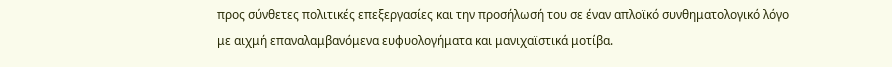προς σύνθετες πολιτικές επεξεργασίες και την προσήλωσή του σε έναν απλοϊκό συνθηματολογικό λόγο με αιχμή επαναλαμβανόμενα ευφυολογήματα και μανιχαϊστικά μοτίβα.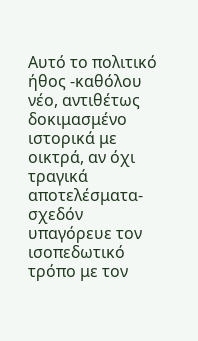Αυτό το πολιτικό ήθος -καθόλου νέο, αντιθέτως δοκιμασμένο ιστορικά με οικτρά, αν όχι τραγικά αποτελέσματα- σχεδόν υπαγόρευε τον ισοπεδωτικό τρόπο με τον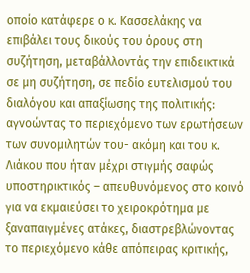οποίο κατάφερε ο κ. Κασσελάκης να επιβάλει τους δικούς του όρους στη συζήτηση, μεταβάλλοντάς την επιδεικτικά σε μη συζήτηση, σε πεδίο ευτελισμού του διαλόγου και απαξίωσης της πολιτικής: αγνοώντας το περιεχόμενο των ερωτήσεων των συνομιλητών του- ακόμη και του κ. Λιάκου που ήταν μέχρι στιγμής σαφώς υποστηρικτικός – απευθυνόμενος στο κοινό για να εκμαιεύσει το χειροκρότημα με ξαναπαιγμένες ατάκες, διαστρεβλώνοντας το περιεχόμενο κάθε απόπειρας κριτικής,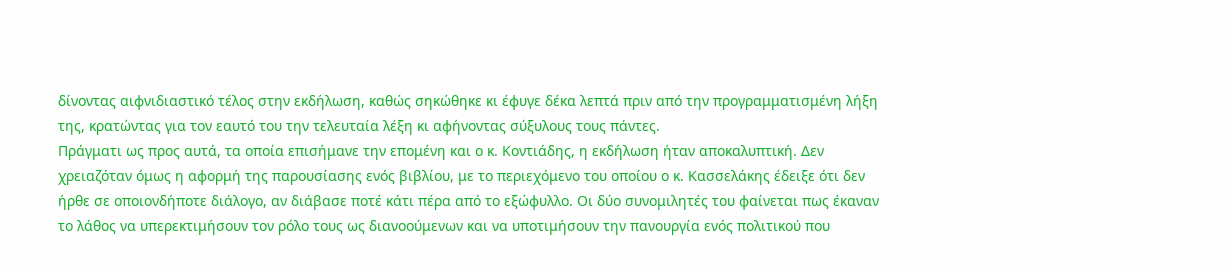δίνοντας αιφνιδιαστικό τέλος στην εκδήλωση, καθώς σηκώθηκε κι έφυγε δέκα λεπτά πριν από την προγραμματισμένη λήξη της, κρατώντας για τον εαυτό του την τελευταία λέξη κι αφήνοντας σύξυλους τους πάντες.
Πράγματι ως προς αυτά, τα οποία επισήμανε την επομένη και ο κ. Κοντιάδης, η εκδήλωση ήταν αποκαλυπτική. Δεν χρειαζόταν όμως η αφορμή της παρουσίασης ενός βιβλίου, με το περιεχόμενο του οποίου ο κ. Κασσελάκης έδειξε ότι δεν ήρθε σε οποιονδήποτε διάλογο, αν διάβασε ποτέ κάτι πέρα από το εξώφυλλο. Οι δύο συνομιλητές του φαίνεται πως έκαναν το λάθος να υπερεκτιμήσουν τον ρόλο τους ως διανοούμενων και να υποτιμήσουν την πανουργία ενός πολιτικού που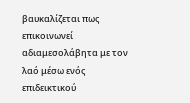βαυκαλίζεται πως επικοινωνεί αδιαμεσολάβητα με τον λαό μέσω ενός επιδεικτικού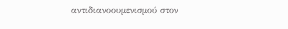αντιδιανοουμενισμού στον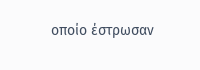οποίο έστρωσαν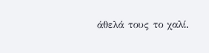άθελά τους το χαλί.